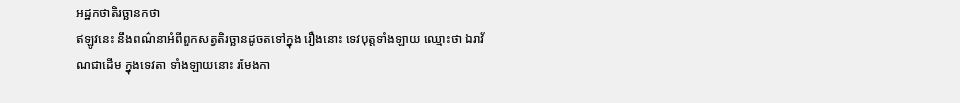អដ្ឋកថាតិរច្ឆានកថា
ឥឡូវនេះ នឹងពណ៌នាអំពីពួកសត្វតិរច្ឆានដូចតទៅក្នុង រឿងនោះ ទេវបុត្តទាំងឡាយ ឈ្មោះថា ឯរាវ័ណជាដើម ក្នុងទេវតា ទាំងឡាយនោះ រមែងកា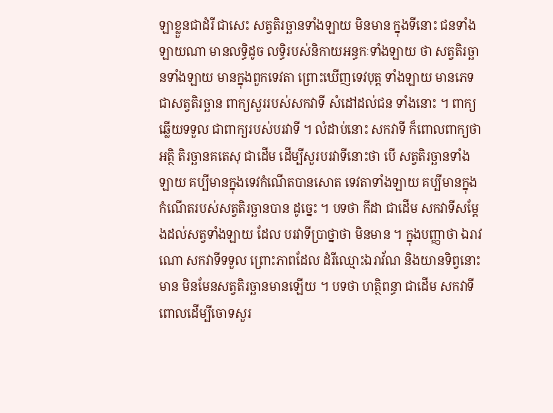ឡាខ្លួនជាដំរី ជាសេះ សត្វតិរច្ឆានទាំងឡាយ មិនមាន ក្នុងទីនោះ ជនទាំងឡាយណា មានលទ្ធិដូច លទ្ធិរបស់និកាយអន្ធកៈទាំងឡាយ ថា សត្វតិរច្ឆានទាំងឡាយ មានក្នុងពួកទេវតា ព្រោះឃើញទេវបុត្ត ទាំងឡាយ មានភេទជាសត្វតិរច្ឆាន ពាក្យសួររបស់សកវាទី សំដៅដល់ជន ទាំងនោះ ។ ពាក្យឆ្លើយទទួល ជាពាក្យរបស់បរវាទី ។ លំដាប់នោះ សកវាទី ក៏ពោលពាក្យថា អត្ថិ តិរច្ឆានគតេសុ ជាដើម ដើម្បីសួរបរវាទីនោះថា បើ សត្វតិរច្ឆានទាំងឡាយ គប្បីមានក្នុងទេវកំណើតបានសោត ទេវតាទាំងឡាយ គប្បីមានក្នុងកំណើតរបស់សត្វតិរច្ឆានបាន ដូច្នេះ ។ បទថា កីដា ជាដើម សកវាទីសម្តែងដល់សត្វទាំងឡាយ ដែល បរវាទីប្រាថ្នាថា មិនមាន ។ ក្នុងបញ្ញាថា ឯរាវណោ សកវាទីទទួល ព្រោះភាពដែល ដំរីឈ្មោះឯរាវ័ណ និងយានទិព្វនោះមាន មិនមែនសត្វតិរច្ឆានមានឡើយ ។ បទថា ហត្ថិពន្ធា ជាដើម សកវាទីពោលដើម្បីចោទសួរ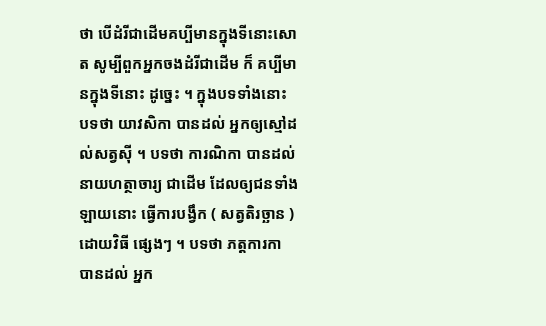ថា បើដំរីជាដើមគប្បីមានក្នុងទីនោះសោត សូម្បីពួកអ្នកចងដំរីជាដើម ក៏ គប្បីមានក្នុងទីនោះ ដូច្នេះ ។ ក្នុងបទទាំងនោះ បទថា យាវសិកា បានដល់ អ្នកឲ្យស្មៅដល់សត្វស៊ី ។ បទថា ការណិកា បានដល់ នាយហត្ថាចារ្យ ជាដើម ដែលឲ្យជនទាំងឡាយនោះ ធ្វើការបង្វឹក ( សត្វតិរច្ឆាន ) ដោយវិធី ផ្សេងៗ ។ បទថា ភត្តការកា បានដល់ អ្នក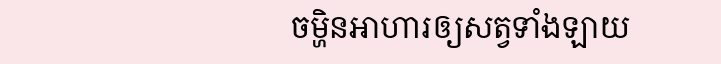ចម្ហិនអាហារឲ្យសត្វទាំងឡាយ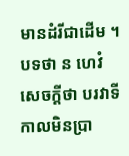មានដំរីជាដើម ។ បទថា ន ហេវំ សេចក្តីថា បរវាទី កាលមិនប្រា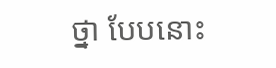ថ្នា បែបនោះ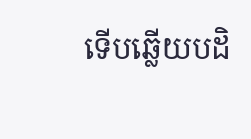ទើបឆ្លើយបដិ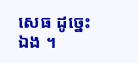សេធ ដូច្នេះឯង ។